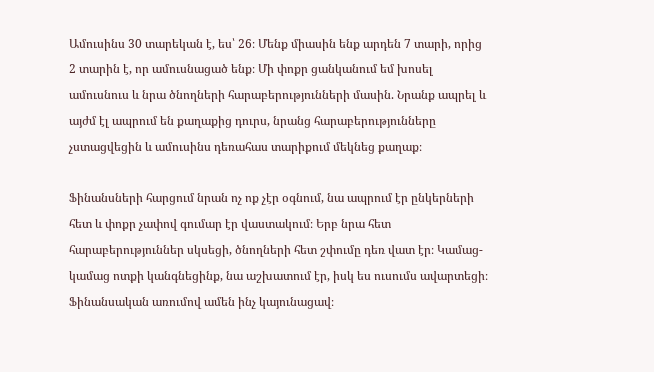Ամուսինս 30 տարեկան է, ես՝ 26։ Մենք միասին ենք արդեն 7 տարի, որից 2 տարին է, որ ամուսնացած ենք։ Մի փոքր ցանկանում եմ խոսել ամուսնուս և նրա ծնողների հարաբերությունների մասին. Նրանք ապրել և այժմ էլ ապրում են քաղաքից դուրս, նրանց հարաբերությունները չստացվեցին և ամուսինս դեռահաս տարիքում մեկնեց քաղաք։

Ֆինանսների հարցում նրան ոչ ոք չէր օգնում, նա ապրում էր ընկերների հետ և փոքր չափով գումար էր վաստակում։ Երբ նրա հետ հարաբերություններ սկսեցի, ծնողների հետ շփումը դեռ վատ էր։ Կամաց-կամաց ոտքի կանգնեցինք, նա աշխատում էր, իսկ ես ուսումս ավարտեցի։ Ֆինանսական առումով ամեն ինչ կայունացավ։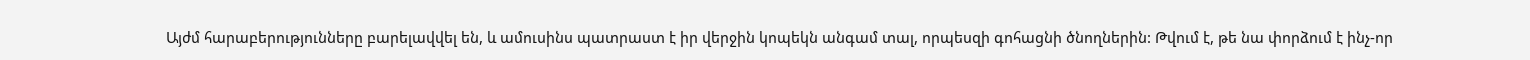Այժմ հարաբերությունները բարելավվել են, և ամուսինս պատրաստ է իր վերջին կոպեկն անգամ տալ, որպեսզի գոհացնի ծնողներին: Թվում է, թե նա փորձում է ինչ-որ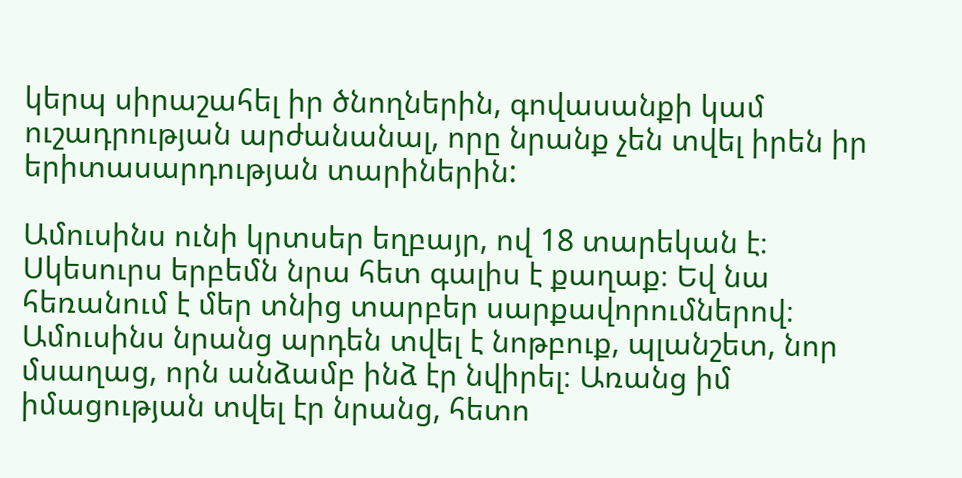կերպ սիրաշահել իր ծնողներին, գովասանքի կամ ուշադրության արժանանալ, որը նրանք չեն տվել իրեն իր երիտասարդության տարիներին:

Ամուսինս ունի կրտսեր եղբայր, ով 18 տարեկան է։ Սկեսուրս երբեմն նրա հետ գալիս է քաղաք։ Եվ նա հեռանում է մեր տնից տարբեր սարքավորումներով։ Ամուսինս նրանց արդեն տվել է նոթբուք, պլանշետ, նոր մսաղաց, որն անձամբ ինձ էր նվիրել։ Առանց իմ իմացության տվել էր նրանց, հետո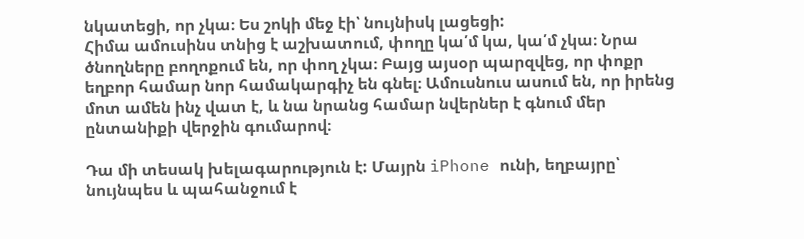նկատեցի, որ չկա։ Ես շոկի մեջ էի՝ նույնիսկ լացեցի:
Հիմա ամուսինս տնից է աշխատում, փողը կա՛մ կա, կա՛մ չկա։ Նրա ծնողները բողոքում են, որ փող չկա։ Բայց այսօր պարզվեց, որ փոքր եղբոր համար նոր համակարգիչ են գնել։ Ամուսնուս ասում են, որ իրենց մոտ ամեն ինչ վատ է, և նա նրանց համար նվերներ է գնում մեր ընտանիքի վերջին գումարով։

Դա մի տեսակ խելագարություն է: Մայրն iPhone ունի, եղբայրը՝ նույնպես և պահանջում է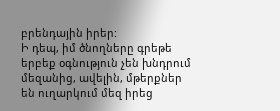բրենդային իրեր:
Ի դեպ, իմ ծնողները գրեթե երբեք օգնություն չեն խնդրում մեզանից, ավելին, մթերքներ են ուղարկում մեզ իրեց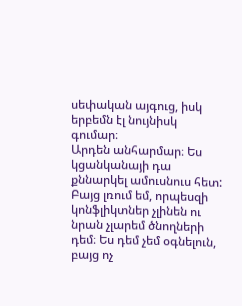սեփական այգուց, իսկ երբեմն էլ նույնիսկ գումար։
Արդեն անհարմար։ Ես կցանկանայի դա քննարկել ամուսնուս հետ: Բայց լռում եմ, որպեսզի կոնֆլիկտներ չլինեն ու նրան չլարեմ ծնողների դեմ։ Ես դեմ չեմ օգնելուն, բայց ոչ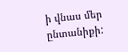ի վնաս մեր ընտանիքի: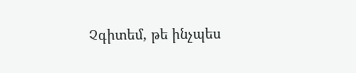Չգիտեմ, թե ինչպես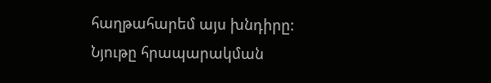հաղթահարեմ այս խնդիրը:
Նյութը հրապարակման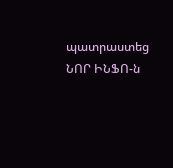պատրաստեց ՆՈՐ ԻՆՖՈ-ն